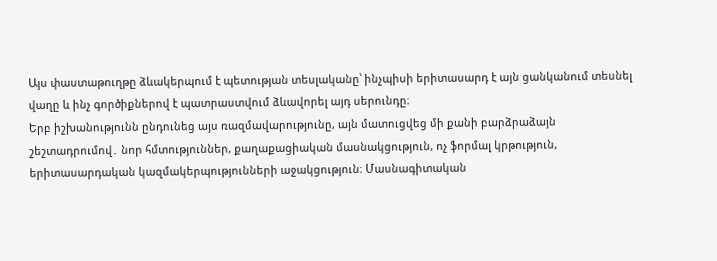Այս փաստաթուղթը ձևակերպում է պետության տեսլականը՝ ինչպիսի երիտասարդ է այն ցանկանում տեսնել վաղը և ինչ գործիքներով է պատրաստվում ձևավորել այդ սերունդը։
Երբ իշխանությունն ընդունեց այս ռազմավարությունը, այն մատուցվեց մի քանի բարձրաձայն շեշտադրումով․ նոր հմտություններ, քաղաքացիական մասնակցություն, ոչ ֆորմալ կրթություն, երիտասարդական կազմակերպությունների աջակցություն։ Մասնագիտական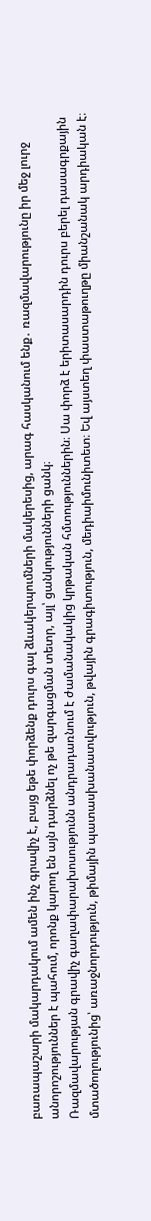բառապաշարի մակարդակում ամեն ինչ գրավիչ է, բայց եթե փորձենք դուրս գալ ձևակերպումների մակերեսից, արագ հասկանում ենք․ ռազմավարությունը իր մեջ լուրջ անորոշություններ է պահում, որոնք կարող են այն դարձնել ոչ թե զարգացման տետր, այլ՝ ցանկությունների ցանկ։
Ռազմավարության գրավիչ գաղափարախոսությունն անդրադառնում է ժամանակակից կրթական հմտություններին։ Սա փորձ է երիտասարդին դուրս բերել դասագրքային մտածողությունից՝ առաջնորդություն, թիմային պատասխանատվություն, թվային գրագիտություն, մեդիաիմունիտետ։ Եվ այստեղ փաստաթուղթը միանշանակ արդիական է։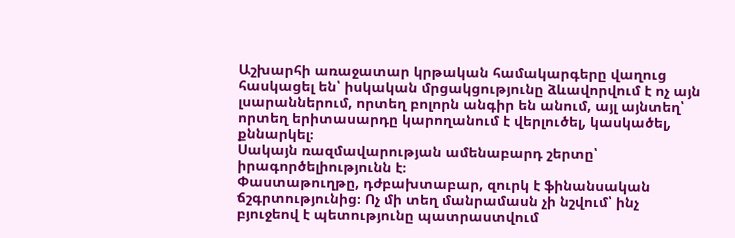Աշխարհի առաջատար կրթական համակարգերը վաղուց հասկացել են՝ իսկական մրցակցությունը ձևավորվում է ոչ այն լսարաններում, որտեղ բոլորն անգիր են անում, այլ այնտեղ՝ որտեղ երիտասարդը կարողանում է վերլուծել, կասկածել, քննարկել։
Սակայն ռազմավարության ամենաբարդ շերտը՝ իրագործելիությունն է։
Փաստաթուղթը, դժբախտաբար, զուրկ է ֆինանսական ճշգրտությունից։ Ոչ մի տեղ մանրամասն չի նշվում՝ ինչ բյուջեով է պետությունը պատրաստվում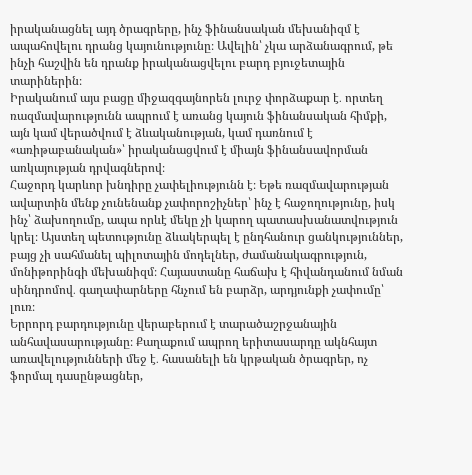իրականացնել այդ ծրագրերը, ինչ ֆինանսական մեխանիզմ է ապահովելու դրանց կայունությունը։ Ավելին՝ չկա արձանագրում, թե ինչի հաշվին են դրանք իրականացվելու բարդ բյուջետային տարիներին։
Իրականում այս բացը միջազգայնորեն լուրջ փորձաքար է․ որտեղ ռազմավարությունն ապրում է առանց կայուն ֆինանսական հիմքի, այն կամ վերածվում է ձևականության, կամ դառնում է «առիթաբանական»՝ իրականացվում է միայն ֆինանսավորման առկայության դրվագներով։
Հաջորդ կարևոր խնդիրը չափելիությունն է։ Եթե ռազմավարության ավարտին մենք չունենանք չափորոշիչներ՝ ինչ է հաջողությունը, իսկ ինչ՝ ձախողումը, ապա որևէ մեկը չի կարող պատասխանատվություն կրել։ Այստեղ պետությունը ձևակերպել է ընդհանուր ցանկություններ, բայց չի սահմանել պիլոտային մոդելներ, ժամանակագրություն, մոնիթորինգի մեխանիզմ։ Հայաստանը հաճախ է հիվանդանում նման սինդրոմով․ գաղափարները հնչում են բարձր, արդյունքի չափումը՝ լուռ։
Երրորդ բարդությունը վերաբերում է տարածաշրջանային անհավասարությանը։ Քաղաքում ապրող երիտասարդը ակնհայտ առավելությունների մեջ է․ հասանելի են կրթական ծրագրեր, ոչ ֆորմալ դասընթացներ,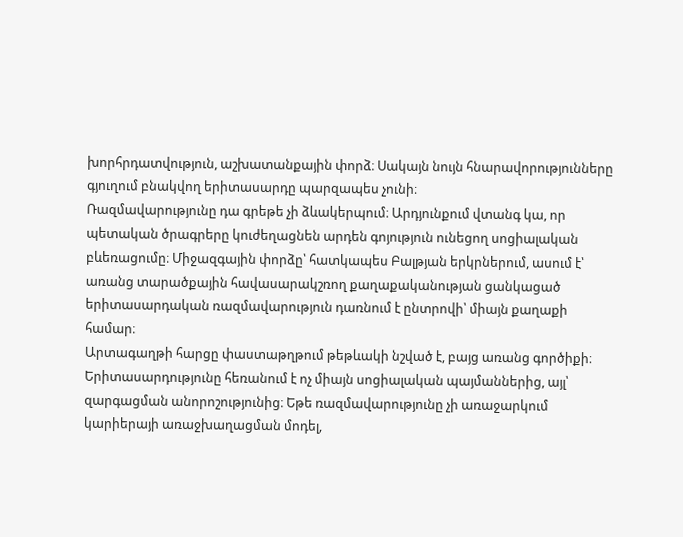խորհրդատվություն, աշխատանքային փորձ։ Սակայն նույն հնարավորությունները գյուղում բնակվող երիտասարդը պարզապես չունի։
Ռազմավարությունը դա գրեթե չի ձևակերպում։ Արդյունքում վտանգ կա, որ պետական ծրագրերը կուժեղացնեն արդեն գոյություն ունեցող սոցիալական բևեռացումը։ Միջազգային փորձը՝ հատկապես Բալթյան երկրներում, ասում է՝ առանց տարածքային հավասարակշռող քաղաքականության ցանկացած երիտասարդական ռազմավարություն դառնում է ընտրովի՝ միայն քաղաքի համար։
Արտագաղթի հարցը փաստաթղթում թեթևակի նշված է, բայց առանց գործիքի։
Երիտասարդությունը հեռանում է ոչ միայն սոցիալական պայմաններից, այլ՝ զարգացման անորոշությունից։ Եթե ռազմավարությունը չի առաջարկում կարիերայի առաջխաղացման մոդել,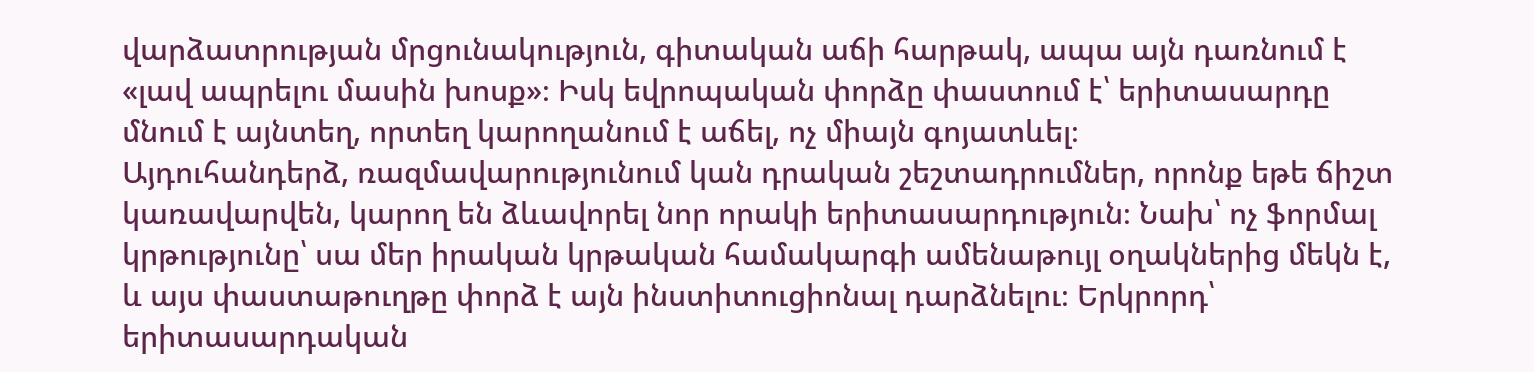վարձատրության մրցունակություն, գիտական աճի հարթակ, ապա այն դառնում է «լավ ապրելու մասին խոսք»։ Իսկ եվրոպական փորձը փաստում է՝ երիտասարդը մնում է այնտեղ, որտեղ կարողանում է աճել, ոչ միայն գոյատևել։
Այդուհանդերձ, ռազմավարությունում կան դրական շեշտադրումներ, որոնք եթե ճիշտ կառավարվեն, կարող են ձևավորել նոր որակի երիտասարդություն։ Նախ՝ ոչ ֆորմալ կրթությունը՝ սա մեր իրական կրթական համակարգի ամենաթույլ օղակներից մեկն է, և այս փաստաթուղթը փորձ է այն ինստիտուցիոնալ դարձնելու։ Երկրորդ՝ երիտասարդական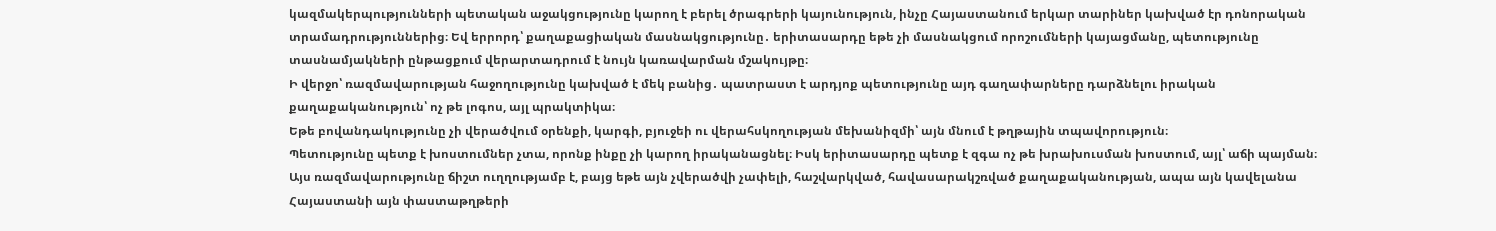կազմակերպությունների պետական աջակցությունը կարող է բերել ծրագրերի կայունություն, ինչը Հայաստանում երկար տարիներ կախված էր դոնորական տրամադրություններից։ Եվ երրորդ՝ քաղաքացիական մասնակցությունը․ երիտասարդը եթե չի մասնակցում որոշումների կայացմանը, պետությունը տասնամյակների ընթացքում վերարտադրում է նույն կառավարման մշակույթը։
Ի վերջո՝ ռազմավարության հաջողությունը կախված է մեկ բանից․ պատրաստ է արդյոք պետությունը այդ գաղափարները դարձնելու իրական քաղաքականություն՝ ոչ թե լոգոս, այլ պրակտիկա։
Եթե բովանդակությունը չի վերածվում օրենքի, կարգի, բյուջեի ու վերահսկողության մեխանիզմի՝ այն մնում է թղթային տպավորություն։
Պետությունը պետք է խոստումներ չտա, որոնք ինքը չի կարող իրականացնել։ Իսկ երիտասարդը պետք է զգա ոչ թե խրախուսման խոստում, այլ՝ աճի պայման։
Այս ռազմավարությունը ճիշտ ուղղությամբ է, բայց եթե այն չվերածվի չափելի, հաշվարկված, հավասարակշռված քաղաքականության, ապա այն կավելանա Հայաստանի այն փաստաթղթերի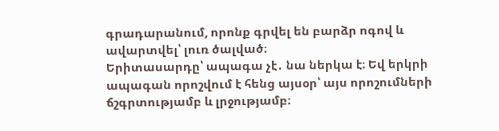գրադարանում, որոնք գրվել են բարձր ոգով և ավարտվել՝ լուռ ծալված։
Երիտասարդը՝ ապագա չէ․ նա ներկա է։ Եվ երկրի ապագան որոշվում է հենց այսօր՝ այս որոշումների ճշգրտությամբ և լրջությամբ։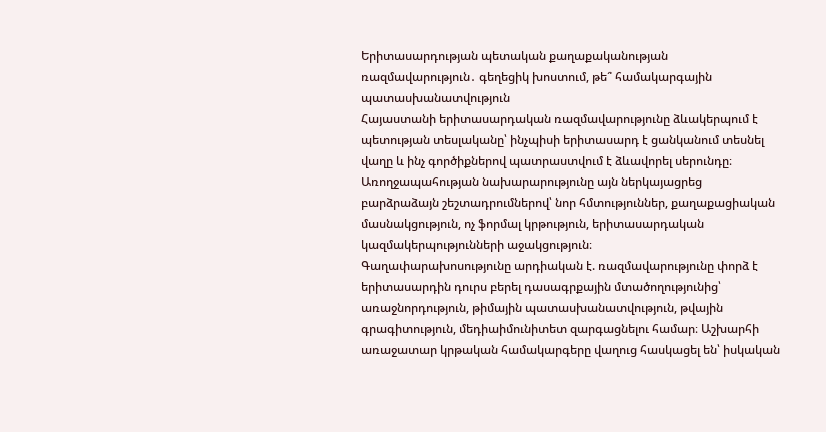Երիտասարդության պետական քաղաքականության ռազմավարություն․ գեղեցիկ խոստում, թե՞ համակարգային պատասխանատվություն
Հայաստանի երիտասարդական ռազմավարությունը ձևակերպում է պետության տեսլականը՝ ինչպիսի երիտասարդ է ցանկանում տեսնել վաղը և ինչ գործիքներով պատրաստվում է ձևավորել սերունդը։ Առողջապահության նախարարությունը այն ներկայացրեց բարձրաձայն շեշտադրումներով՝ նոր հմտություններ, քաղաքացիական մասնակցություն, ոչ ֆորմալ կրթություն, երիտասարդական կազմակերպությունների աջակցություն։
Գաղափարախոսությունը արդիական է. ռազմավարությունը փորձ է երիտասարդին դուրս բերել դասագրքային մտածողությունից՝ առաջնորդություն, թիմային պատասխանատվություն, թվային գրագիտություն, մեդիաիմունիտետ զարգացնելու համար։ Աշխարհի առաջատար կրթական համակարգերը վաղուց հասկացել են՝ իսկական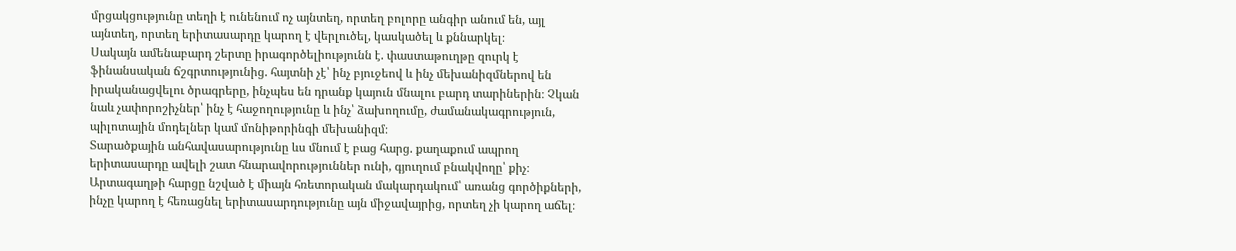մրցակցությունը տեղի է ունենում ոչ այնտեղ, որտեղ բոլորը անգիր անում են, այլ այնտեղ, որտեղ երիտասարդը կարող է վերլուծել, կասկածել և քննարկել։
Սակայն ամենաբարդ շերտը իրագործելիությունն է. փաստաթուղթը զուրկ է ֆինանսական ճշգրտությունից. հայտնի չէ՝ ինչ բյուջեով և ինչ մեխանիզմներով են իրականացվելու ծրագրերը, ինչպես են դրանք կայուն մնալու բարդ տարիներին։ Չկան նաև չափորոշիչներ՝ ինչ է հաջողությունը և ինչ՝ ձախողումը, ժամանակագրություն, պիլոտային մոդելներ կամ մոնիթորինգի մեխանիզմ։
Տարածքային անհավասարությունը ևս մնում է բաց հարց. քաղաքում ապրող երիտասարդը ավելի շատ հնարավորություններ ունի, գյուղում բնակվողը՝ քիչ։ Արտագաղթի հարցը նշված է միայն հռետորական մակարդակում՝ առանց գործիքների, ինչը կարող է հեռացնել երիտասարդությունը այն միջավայրից, որտեղ չի կարող աճել։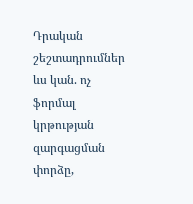Դրական շեշտադրումներ ևս կան. ոչ ֆորմալ կրթության զարգացման փորձը,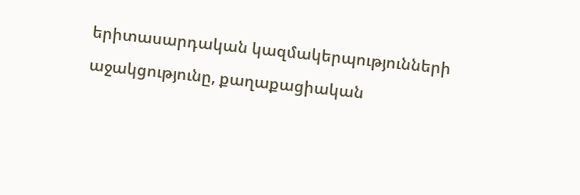երիտասարդական կազմակերպությունների աջակցությունը, քաղաքացիական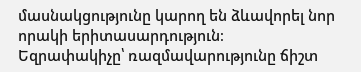մասնակցությունը կարող են ձևավորել նոր որակի երիտասարդություն։
Եզրափակիչը՝ ռազմավարությունը ճիշտ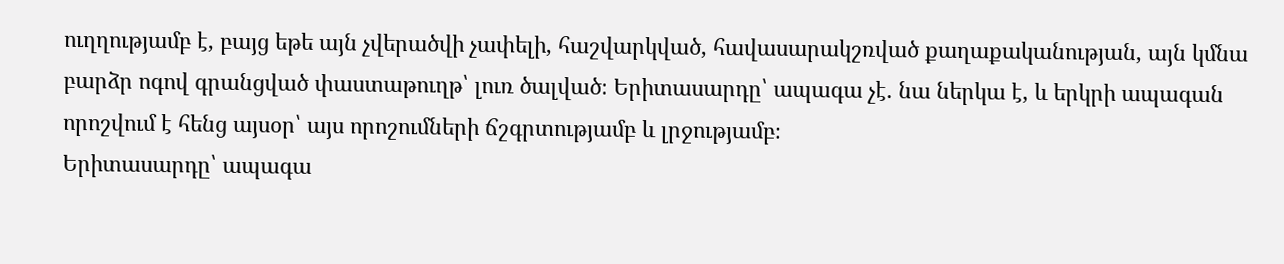ուղղությամբ է, բայց եթե այն չվերածվի չափելի, հաշվարկված, հավասարակշռված քաղաքականության, այն կմնա բարձր ոգով գրանցված փաստաթուղթ՝ լուռ ծալված։ Երիտասարդը՝ ապագա չէ․ նա ներկա է, և երկրի ապագան որոշվում է հենց այսօր՝ այս որոշումների ճշգրտությամբ և լրջությամբ։
Երիտասարդը՝ ապագա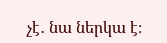չէ․ նա ներկա է։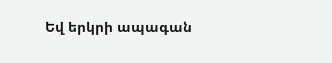Եվ երկրի ապագան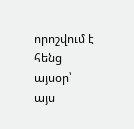որոշվում է հենց այսօր՝ այս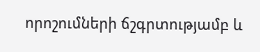որոշումների ճշգրտությամբ և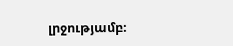լրջությամբ։